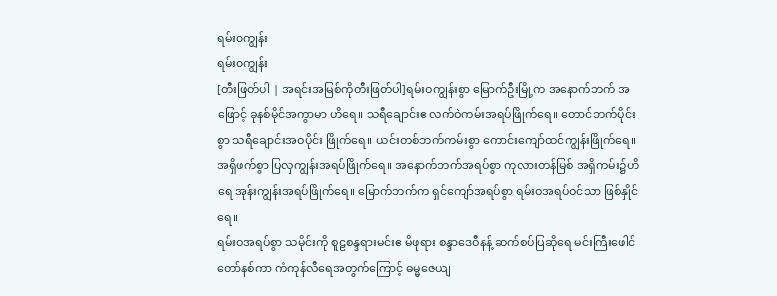ရမ်း၀ကျွန်း
ရမ်း၀ကျွန်း
[တီးဖြတ်ပါ | အရင်းအမြစ်ကိုတီးဖြတ်ပါ]ရမ်းဝကျွန်းစွာ မြောက်ဦးမြို့က အနောက်ဘက် အဖြောင့် ခုနစ်မိုင်အကွာမာ ဟိရေ။ သရီချောင်းဧ လက်ဝဲကမ်းအရပ်ဖြိုက်ရေ။ တောင်ဘက်ပိုင်းစွာ သရီချောင်းအဝပိုင်း ဖြိုက်ရေ။ ယင်းတစ်ဘက်ကမ်းစွာ ကောင်းကျော်ထင်ကျွန်းဖြိုက်ရေ။ အရှိဖက်စွာ ပြလှကျွန်းအရပ်ဖြိုက်ရေ။ အနောက်ဘက်အရပ်စွာ ကုလားတန်မြစ် အရှိကမ်း၌ဟိရေ အုန်းကျွန်းအရပ်ဖြိုက်ရေ။ မြောက်ဘက်က ရှင်ကျော်အရပ်စွာ ရမ်းဝအရပ်ဝင်သာ ဖြစ်နှိုင်ရေ။
ရမ်းဝအရပ်စွာ သမိုင်းကို စူဠစန္ဒရားမင်းဧ မိဖုရား စန္ဒာဒေဝီနန့် ဆက်စပ်ပြဆိုရေ မင်းကြီးဖေါင်တော်နစ်ကာ ကံကုန်လီရေအတွက်ကြောင့် ဓမ္မဇေယျ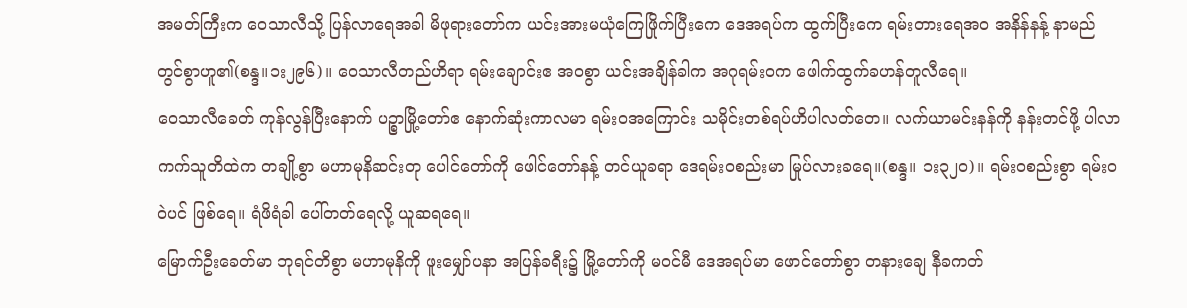အမတ်ကြီးက ဝေသာလီသို့ ပြန်လာရေအခါ မိဖုရားတော်က ယင်းအားမယုံကြေဖြိုက်ပြီးကေ ဒေအရပ်က ထွက်ပြီးကေ ရမ်းတားရေအဝ အနိန်နန့် နာမည် တွင်စွာဟူ၏(စန္ဒ။၁း၂၉၆)။ ဝေသာလီတည်ဟိရာ ရမ်းချောင်းဧ အဝစွာ ယင်းအချိန်ခါက အဂုရမ်းဝက ဖေါက်ထွက်ခဟန်တူလီရေ။
ဝေသာလီခေတ် ကုန်လွန်ပြီးနောက် ပဉ္စာမြို့တော်ဧ နောက်ဆုံးကာလမာ ရမ်းဝအကြောင်း သမိုင်းတစ်ရပ်ဟိပါလတ်တေ။ လက်ယာမင်းနန်ကို နန်းတင်ဖို့ ပါလာကက်သူတိထဲက တချို့စွာ မဟာမုနိဆင်းတု ပေါင်တော်ကို ဖေါင်တော်နန့် တင်ယူခရာ ဒေရမ်းဝစည်းမာ မြုပ်လားခရေ။(စန္ဒ။ ၁း၃၂ဝ)။ ရမ်းဝစည်းစွာ ရမ်းဝဝဲပင် ဖြစ်ရေ။ ရံဖိရံခါ ပေါ်တတ်ရေလို့ ယူဆရရေ။
မြောက်ဦးခေတ်မာ ဘုရင်တိစွာ မဟာမုနိကို ဖူးမျှော်ပနာ အပြန်ခရီး၌ မြို့တော်ကို မဝင်မီ ဒေအရပ်မာ ဖောင်တော်စွာ တနားချေ နီခကတ်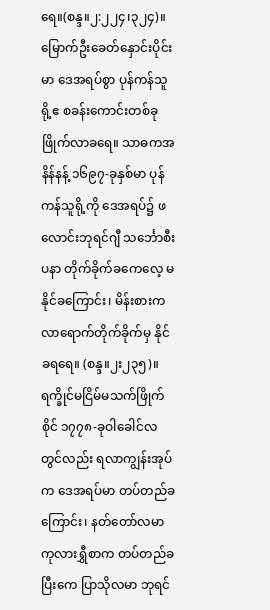ရေ။(စန္ဒ။၂:၂၂၄၊၃၂၄)။
မြောက်ဦးခေတ်နှောင်းပိုင်းမာ ဒေအရပ်စွာ ပုန်ကန်သူရို့ဧ စခန်းကောင်းတစ်ခု ဖြိုက်လာခရေ။ သာဓကအနိန်နန့် ၁၆၉၇-ခုနှစ်မာ ပုန်ကန်သူရို့ကို ဒေအရပ်၌ ဖလောင်းဘုရင်ဂျီ သင်္ဘောစီးပနာ တိုက်ခိုက်ခကေလေ့ မနိုင်ခကြောင်း၊ မိန်းစားက လာရောက်တိုက်ခိုက်မှ နိုင်ခရရေ။ (စန္ဒ။၂း၂၃၅)။ ရက္ခိုင်မငြိမ်မသက်ဖြိုက်စိုင် ၁၇၇၈-ခုဝါခေါင်လတွင်လည်း ရလာကျွန်းအုပ်က ဒေအရပ်မာ တပ်တည်ခ ကြောင်း၊ နတ်တော်လမာ ကုလားရွှီစာက တပ်တည်ခပြီးကေ ပြာသိုလမာ ဘုရင်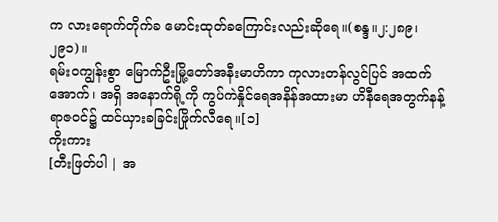က လားရောက်တိုက်ခ မောင်းထုတ်ခကြောင်းလည်းဆိုရေ။(စန္ဒ။၂:၂၈၉၊၂၉၁)။
ရမ်းဝကျွန်းစွာ မြောက်ဦးမြို့တော်အနီးမာဟိကာ ကုလားတန်လွင်ပြင် အထက် အောက်၊ အရှိ အနောက်ရို့ကို ကွပ်ကဲနှိုင်ရေအနိန်အထားမာ ဟိနီရေအတွက်နန့် ရာဇဝင်၌ ထင်ယှားခခြင်းဖြိုက်လီရေ။[၁]
ကိုးကား
[တီးဖြတ်ပါ | အ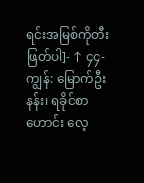ရင်းအမြစ်ကိုတီးဖြတ်ပါ]- ↑ ၄၄-ကျွန်: မြောက်ဦးနန်း၊ ရခိုင်စာဟောင်း လေ့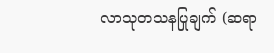လာသုတသနပြုချက် (ဆရာ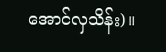အောင်လှသိန်း)။